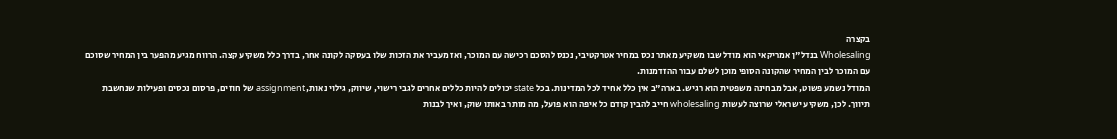בקצרה
Wholesaling בנדל"ן אמריקאי הוא מודל שבו משקיע מאתר נכס במחיר אטרקטיבי, נכנס להסכם רכישה עם המוכר, ואז מעביר את הזכות שלו בעסקה לקונה אחר, בדרך כלל משקיע קצה. הרווח מגיע מהפער בין המחיר שסוכם עם המוכר לבין המחיר שהקונה הסופי מוכן לשלם עבור ההזדמנות.
המודל נשמע פשוט, אבל מבחינה משפטית הוא רגיש. בארה"ב אין כלל אחיד לכל המדינות. בכל state יכולים להיות כללים אחרים לגבי רישוי, שיווק, גילוי נאות, assignment של חוזים, פרסום נכסים ופעילות שנחשבת תיווך. לכן, משקיע ישראלי שרוצה לעשות wholesaling חייב להבין קודם כל איפה הוא פועל, מה מותר באותו שוק, ואיך לבנות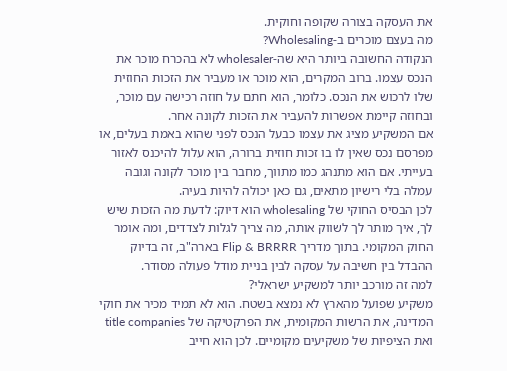את העסקה בצורה שקופה וחוקית.
מה בעצם מוכרים ב-Wholesaling?
הנקודה החשובה ביותר היא שה-wholesaler לא בהכרח מוכר את הנכס עצמו. ברוב המקרים, הוא מוכר או מעביר את הזכות החוזית שלו לרכוש את הנכס. כלומר, הוא חתם על חוזה רכישה עם מוכר, ובחוזה קיימת אפשרות להעביר את הזכות לקונה אחר.
אם המשקיע מציג את עצמו כבעל הנכס לפני שהוא באמת בעלים, או מפרסם נכס שאין לו בו זכות חוזית ברורה, הוא עלול להיכנס לאזור בעייתי. אם הוא מתנהג כמו מתווך, מחבר בין מוכר לקונה וגובה עמלה בלי רישיון מתאים, גם כאן יכולה להיות בעיה.
לכן הבסיס החוקי של wholesaling הוא דיוק: לדעת מה הזכות שיש לך, איך מותר לך לשווק אותה, מה צריך לגלות לצדדים, ומה אומר החוק המקומי. בתוך מדריך Flip & BRRRR בארה"ב, זה בדיוק ההבדל בין חשיבה על עסקה לבין בניית מודל פעולה מסודר.
למה זה מורכב יותר למשקיע ישראלי?
משקיע שפועל מהארץ לא נמצא בשטח. הוא לא תמיד מכיר את חוקי המדינה, את הרשות המקומית, את הפרקטיקה של title companies ואת הציפיות של משקיעים מקומיים. לכן הוא חייב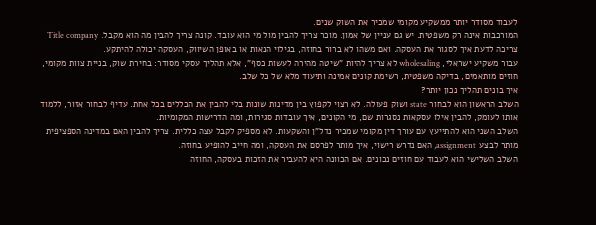לעבוד מסודר יותר ממשקיע מקומי שמכיר את השוק שנים.
המורכבות אינה רק משפטית. יש גם עניין של אמון. מוכר צריך להבין מול מי הוא עובד. קונה צריך להבין מה הוא מקבל. Title company צריכה לדעת איך לסגור את העסקה. ואם משהו לא ברור בחוזה, בגילוי הנאות או באופן השיווק, העסקה יכולה להיתקע.
עבור משקיע ישראלי, wholesaling לא צריך להיות "שיטה מהירה לעשות כסף", אלא תהליך עסקי מסודר: בחירת שוק, בניית צוות מקומי, חוזים מותאמים, בדיקה משפטית, רשימת קונים אמינה ותיעוד מלא של כל שלב.
איך בונים תהליך נכון יותר?
השלב הראשון הוא לבחור state ושוק פעולה. לא רצוי לקפוץ בין מדינות שונות בלי להבין את הכללים בכל אחת. עדיף לבחור אזור, ללמוד אותו לעומק, להבין אילו עסקאות נסגרות שם, מי הקונים, איך עובדות סגירות, ומה הדרישות המקומיות.
השלב השני הוא להתייעץ עם עורך דין מקומי שמכיר נדל"ן והשקעות. לא מספיק לקבל עצה כללית. צריך להבין האם במדינה הספציפית מותר לבצע assignment, האם נדרש רישוי, איך מותר לפרסם את העסקה, ומה חייב להופיע בחוזה.
השלב השלישי הוא לעבוד עם חוזים נכונים. אם הכוונה היא להעביר את הזכות בעסקה, החוזה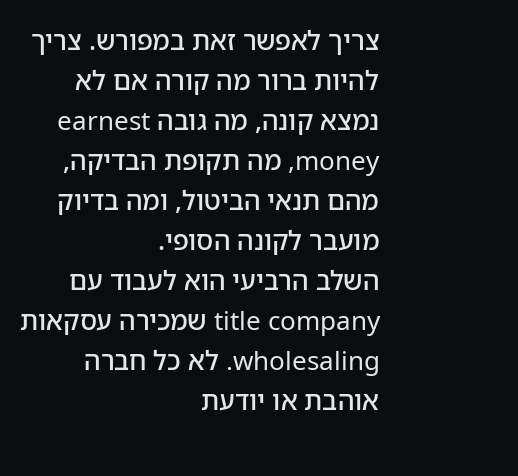צריך לאפשר זאת במפורש. צריך להיות ברור מה קורה אם לא נמצא קונה, מה גובה earnest money, מה תקופת הבדיקה, מהם תנאי הביטול, ומה בדיוק מועבר לקונה הסופי.
השלב הרביעי הוא לעבוד עם title company שמכירה עסקאות wholesaling. לא כל חברה אוהבת או יודעת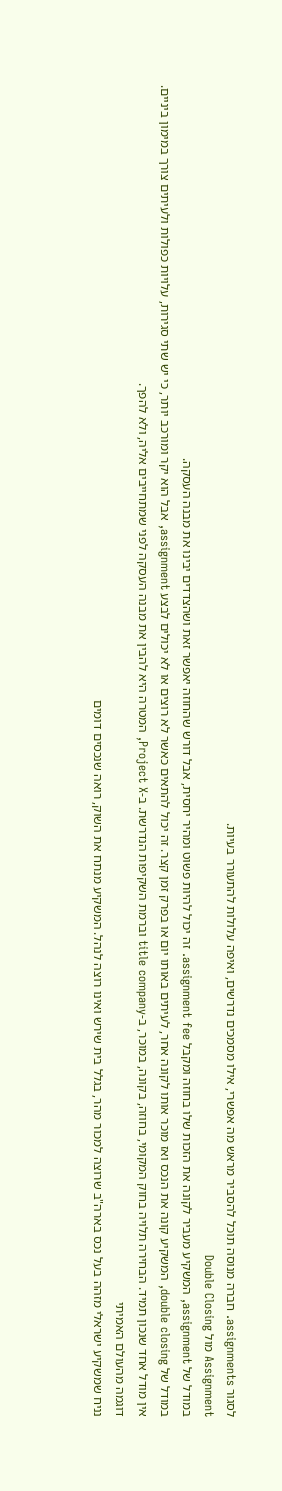לסגור assignments. חברה מנוסה תוכל להסביר מראש מה אפשרי, אילו מסמכים נדרשים, ואיפה עלולות להתעורר בעיות.
Assignment מול Double Closing
במודל של assignment, המשקיע מעביר לקונה את הזכות שלו בחוזה ומקבל assignment fee. זה יכול להיות פשוט ומהיר יחסית, אבל דורש שהחוזה יאפשר זאת ושהצדדים יבינו את מבנה העסקה.
במודל של double closing, המשקיע קונה את הנכס ואז מוכר אותו לקונה אחר, לעיתים באותו יום או בפרק זמן קצר. זה יכול להתאים כאשר לא רוצים או לא יכולים לבצע assignment, אבל הוא יקר ומורכב יותר, כי יש שתי סגירות, עלויות כפולות ולעיתים צורך במימון ביניים.
אין מודל אחד שנכון תמיד. הבחירה תלויה בחוק המקומי, בחוזה, בקונה, במוכר, ב-title company וברמת השקיפות הנדרשת. ב-Project X, המטרה היא להבין את מבנה העסקה לפני שמתחייבים אליה, ולא להפך.
דוגמה מהעולם האמיתי
נניח שמשקיע ישראלי מזהה בעל נכס בארה"ב שרוצה למכור מהר, בגלל בית שירש ואינו רוצה לנהל. המשקיע מנתח את השוק, רואה שנכסים דומים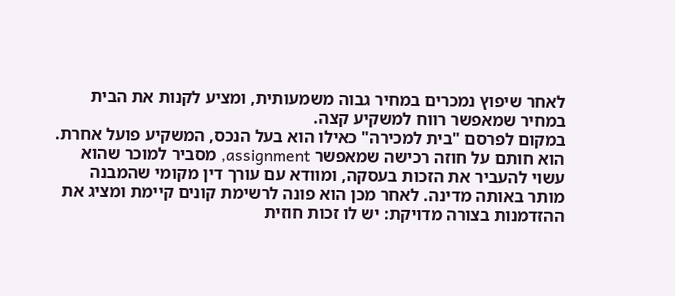לאחר שיפוץ נמכרים במחיר גבוה משמעותית, ומציע לקנות את הבית במחיר שמאפשר רווח למשקיע קצה.
במקום לפרסם "בית למכירה" כאילו הוא בעל הנכס, המשקיע פועל אחרת. הוא חותם על חוזה רכישה שמאפשר assignment, מסביר למוכר שהוא עשוי להעביר את הזכות בעסקה, ומוודא עם עורך דין מקומי שהמבנה מותר באותה מדינה. לאחר מכן הוא פונה לרשימת קונים קיימת ומציג את ההזדמנות בצורה מדויקת: יש לו זכות חוזית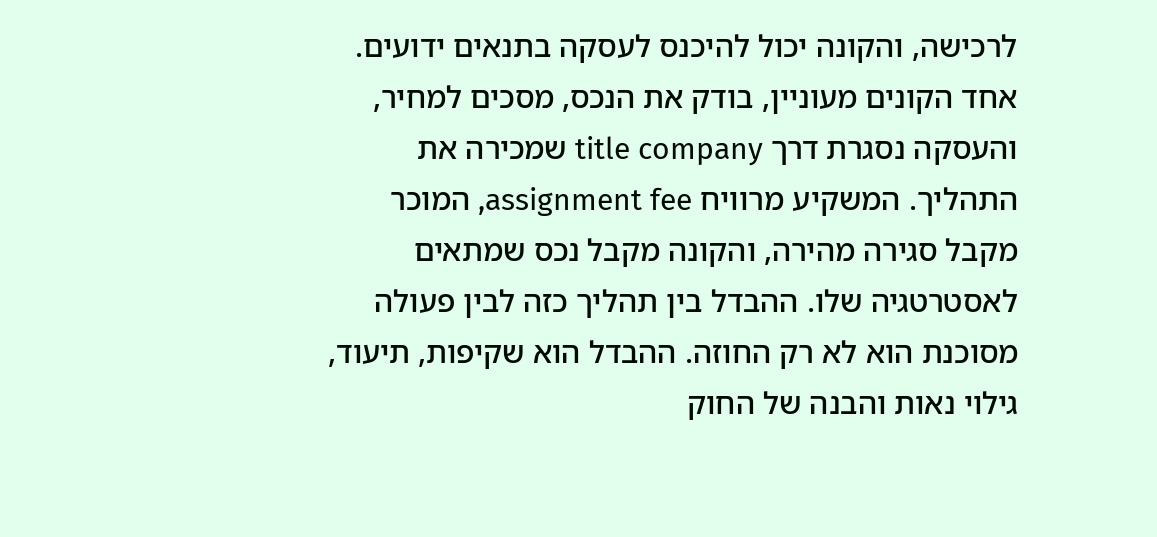לרכישה, והקונה יכול להיכנס לעסקה בתנאים ידועים.
אחד הקונים מעוניין, בודק את הנכס, מסכים למחיר, והעסקה נסגרת דרך title company שמכירה את התהליך. המשקיע מרוויח assignment fee, המוכר מקבל סגירה מהירה, והקונה מקבל נכס שמתאים לאסטרטגיה שלו. ההבדל בין תהליך כזה לבין פעולה מסוכנת הוא לא רק החוזה. ההבדל הוא שקיפות, תיעוד, גילוי נאות והבנה של החוק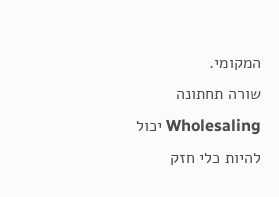המקומי.
שורה תחתונה
Wholesaling יכול להיות כלי חזק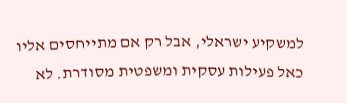למשקיע ישראלי, אבל רק אם מתייחסים אליו כאל פעילות עסקית ומשפטית מסודרת. לא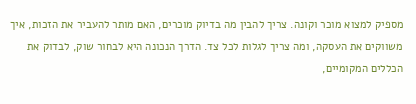מספיק למצוא מוכר וקונה. צריך להבין מה בדיוק מוכרים, האם מותר להעביר את הזכות, איך משווקים את העסקה, ומה צריך לגלות לכל צד. הדרך הנכונה היא לבחור שוק, לבדוק את הכללים המקומיים,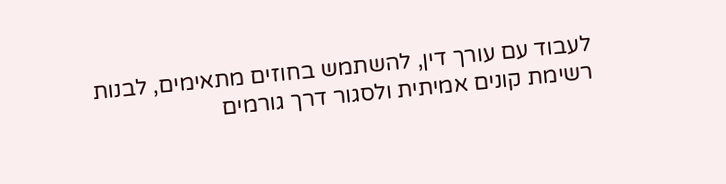לעבוד עם עורך דין, להשתמש בחוזים מתאימים, לבנות רשימת קונים אמיתית ולסגור דרך גורמים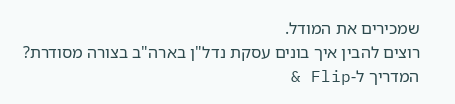שמכירים את המודל.
רוצים להבין איך בונים עסקת נדל"ן בארה"ב בצורה מסודרת?
המדריך ל-Flip &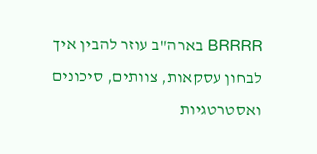BRRRR בארה"ב עוזר להבין איך לבחון עסקאות, צוותים, סיכונים ואסטרטגיות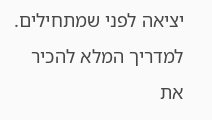יציאה לפני שמתחילים.
למדריך המלא להכיר את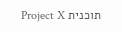תוכנית Project X